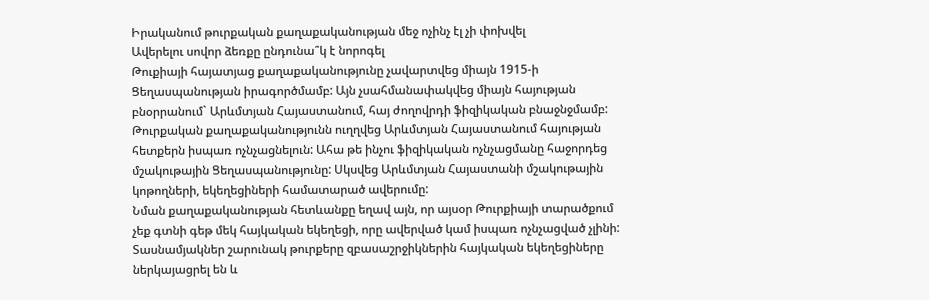Իրականում թուրքական քաղաքականության մեջ ոչինչ էլ չի փոխվել
Ավերելու սովոր ձեռքը ընդունա՞կ է նորոգել
Թուքիայի հայատյաց քաղաքականությունը չավարտվեց միայն 1915-ի Ցեղասպանության իրագործմամբ: Այն չսահմանափակվեց միայն հայության բնօրրանում` Արևմտյան Հայաստանում, հայ ժողովրդի ֆիզիկական բնաջնջմամբ:
Թուրքական քաղաքականությունն ուղղվեց Արևմտյան Հայաստանում հայության հետքերն իսպառ ոչնչացնելուն: Ահա թե ինչու ֆիզիկական ոչնչացմանը հաջորդեց մշակութային Ցեղասպանությունը: Սկսվեց Արևմտյան Հայաստանի մշակութային կոթողների, եկեղեցիների համատարած ավերումը:
Նման քաղաքականության հետևանքը եղավ այն, որ այսօր Թուրքիայի տարածքում չեք գտնի գեթ մեկ հայկական եկեղեցի, որը ավերված կամ իսպառ ոչնչացված չլինի:
Տասնամյակներ շարունակ թուրքերը զբասաշրջիկներին հայկական եկեղեցիները ներկայացրել են և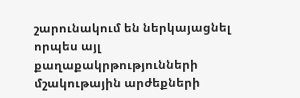շարունակում են ներկայացնել որպես այլ քաղաքակրթությունների մշակութային արժեքների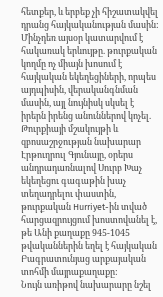հետքեր, և երբեք չի հիշատակվել դրանց հայկականության մասին:
Մինչդեռ այսօր կատարվում է հակառակ երևույթը. թուրքական կողմը ոչ միայն խոսում է հայկական եկեղեցիների, որպես այդպիսին, վերականգնման մասին, այլ նույնիսկ սկսել է իրերն իրենց անուններով կոչել. Թուրքիայի մշակույթի և զբոսաշրջության նախարար Էրթուղրուլ Գյունայը, օրերս անդրադառնալով Սուրբ Խաչ եկեղեցու գագաթին խաչ տեղադրելու փաստին, թուրքական Hurriyet-ին տված հարցազրույցում խոստովանել է, թե Անի քաղաքը 945-1045 թվականներին եղել է հայկական Բագրատունյաց արքայական տոհմի մայրաքաղաքը:
Նույն առիթով նախարարը նշել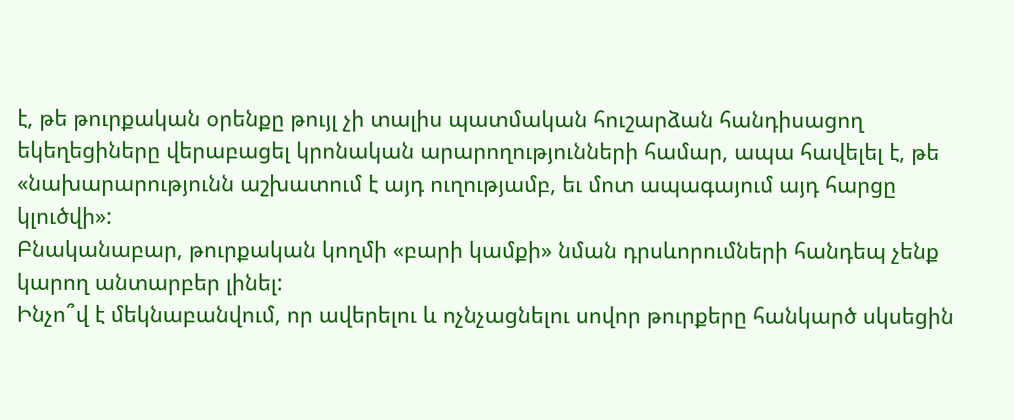է, թե թուրքական օրենքը թույլ չի տալիս պատմական հուշարձան հանդիսացող եկեղեցիները վերաբացել կրոնական արարողությունների համար, ապա հավելել է, թե «նախարարությունն աշխատում է այդ ուղությամբ, եւ մոտ ապագայում այդ հարցը կլուծվի»:
Բնականաբար, թուրքական կողմի «բարի կամքի» նման դրսևորումների հանդեպ չենք կարող անտարբեր լինել:
Ինչո՞վ է մեկնաբանվում, որ ավերելու և ոչնչացնելու սովոր թուրքերը հանկարծ սկսեցին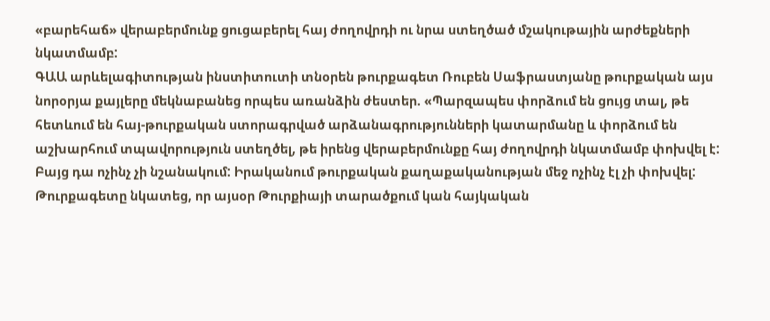«բարեհաճ» վերաբերմունք ցուցաբերել հայ ժողովրդի ու նրա ստեղծած մշակութային արժեքների նկատմամբ:
ԳԱԱ արևելագիտության ինստիտուտի տնօրեն թուրքագետ Ռուբեն Սաֆրաստյանը թուրքական այս նորօրյա քայլերը մեկնաբանեց որպես առանձին ժեստեր. «Պարզապես փորձում են ցույց տալ, թե հետևում են հայ-թուրքական ստորագրված արձանագրությունների կատարմանը և փորձում են աշխարհում տպավորություն ստեղծել, թե իրենց վերաբերմունքը հայ ժողովրդի նկատմամբ փոխվել է: Բայց դա ոչինչ չի նշանակում: Իրականում թուրքական քաղաքականության մեջ ոչինչ էլ չի փոխվել: Թուրքագետը նկատեց, որ այսօր Թուրքիայի տարածքում կան հայկական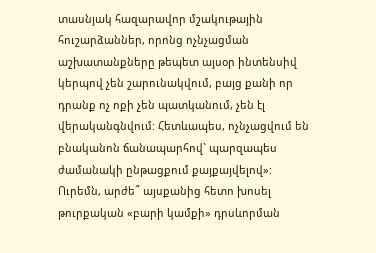տասնյակ հազարավոր մշակութային հուշարձաններ, որոնց ոչնչացման աշխատանքները թեպետ այսօր ինտենսիվ կերպով չեն շարունակվում, բայց քանի որ դրանք ոչ ոքի չեն պատկանում, չեն էլ վերականգնվում: Հետևապես, ոչնչացվում են բնականոն ճանապարհով` պարզապես ժամանակի ընթացքում քայքայվելով»:
Ուրեմն, արժե՞ այսքանից հետո խոսել թուրքական «բարի կամքի» դրսևորման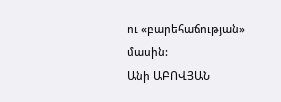ու «բարեհաճության» մասին:
Անի ԱԲՈՎՅԱՆ